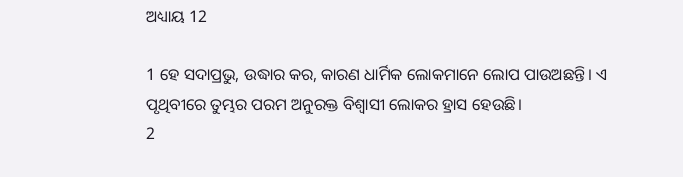ଅଧ୍ୟାୟ 12

1 ହେ ସଦାପ୍ରଭୁ, ଉଦ୍ଧାର କର, କାରଣ ଧାର୍ମିକ ଲୋକମାନେ ଲୋପ ପାଉଅଛନ୍ତି। ଏ ପୃଥିବୀରେ ତୁମ୍ଭର ପରମ ଅନୁରକ୍ତ ବିଶ୍ବାସୀ ଲୋକର ହ୍ରାସ ହେଉଛି।
2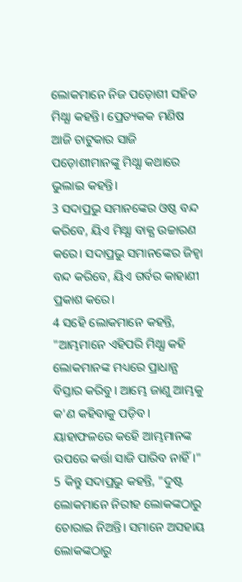ଲୋକମାନେ ନିଜ ପଡ଼ୋଶୀ ସହିତ ମିଥ୍ଯା କହନ୍ତି। ପ୍ରେତ୍ୟକକ ମଣିଷ ଆଜି ଚାଟୁକାର ସାଜି ପଡ଼ୋଶୀମାନଙ୍କୁ ମିଥ୍ଯା କଥାରେ ଭୁଲାଇ କହନ୍ତି।
3 ସଦାପ୍ରଭୁ ସମାନଙ୍କେର ଓଷ୍ଠ ବନ୍ଦ କରିବେ, ୟିଏ ମିଥ୍ଯା ବାକ୍ଯ ଉଚ୍ଚାରଣ କରେ। ସଦାପ୍ରଭୁ ସମାନଙ୍କେର ଜିହ୍ବା ବନ୍ଦ କରିବେ, ୟିଏ ଗର୍ବର କାହାଣୀ ପ୍ରକାଶ କରେ।
4 ସହେି ଲୋକମାନେ କହନ୍ତି, "ଆମ୍ଭମାନେ ଏହିପରି ମିଥ୍ଯା କହି ଲୋକମାନଙ୍କ ମଧ୍ୟରେ ପ୍ରାଧାନ୍ଯ ବିସ୍ତାର କରିବୁ। ଆମ୍ଭେ ଜାଣୁ ଆମ୍ଭକୁ କ'ଣ କହିବାକୁ ପଡ଼ିବ। ୟାହାଫଳରେ କହେି ଆମ୍ଭମାନଙ୍କ ଉପରେ କର୍ତ୍ତା ସାଜି ପାରିବ ନାହିଁ।"
5 କିନ୍ତୁ ସଦାପ୍ରଭୁ କହନ୍ତି, "ଦୁଷ୍ଟ ଲୋକମାନେ ନିରୀହ ଲୋକଙ୍କଠାରୁ ଚୋରାଇ ନିଅନ୍ତି। ସମାନେ ଅସହାୟ ଲୋକଙ୍କଠାରୁ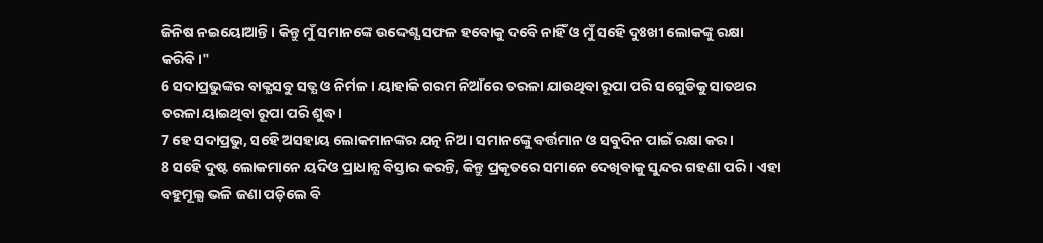ଜିନିଷ ନଇୟୋଆନ୍ତି। କିନ୍ତୁ ମୁଁ ସମାନଙ୍କେ ଉଦ୍ଦେଶ୍ଯ ସଫଳ ହବୋକୁ ଦବେି ନାହିଁ ଓ ମୁଁ ସହେି ଦୁଃଖୀ ଲୋକଙ୍କୁ ରକ୍ଷା କରିବି।"
6 ସଦାପ୍ରଭୁଙ୍କର ବାକ୍ଯସବୁ ସତ୍ଯ ଓ ନିର୍ମଳ। ୟାହାକି ଗରମ ନିଆଁରେ ତରଳା ଯାଉଥିବା ରୂପା ପରି ସଗେୁଡିକୁ ସାତଥର ତରଳା ୟାଇଥିବା ରୂପା ପରି ଶୁଦ୍ଧ।
7 ହେ ସଦାପ୍ରଭୁ, ସହେି ଅସହାୟ ଲୋକମାନଙ୍କର ଯତ୍ନ ନିଅ। ସମାନଙ୍କେୁ ବର୍ତ୍ତମାନ ଓ ସବୁଦିନ ପାଇଁ ରକ୍ଷା କର।
8 ସହେି ଦୁଷ୍ଟ ଲୋକମାନେ ୟଦିଓ ପ୍ରାଧାନ୍ଯ ବିସ୍ତାର କରନ୍ତି, କିନ୍ତୁ ପ୍ରକୃତରେ ସମାନେ ଦେଖିବାକୁ ସୁନ୍ଦର ଗହଣା ପରି। ଏହା ବହୁମୂଲ୍ଯ ଭଳି ଜଣା ପଡ଼ିଲେ ବି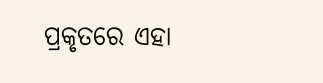ପ୍ରକୃତରେ ଏହା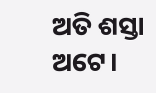ଅତି ଶସ୍ତା ଅଟେ।